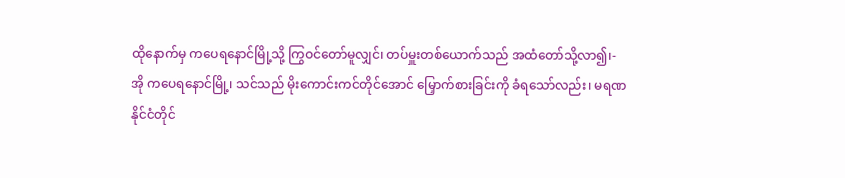ထိုနောက်မှ ကပေရနောင်မြို့သို့ ကြွဝင်တော်မူလျှင်၊ တပ်မှူးတစ်ယောက်သည် အထံတော်သို့လာ၍၊-
အို ကပေရနောင်မြို့၊ သင်သည် မိုးကောင်းကင်တိုင်အောင် မြှောက်စားခြင်းကို ခံရသော်လည်း၊ မရဏနိုင်ငံတိုင်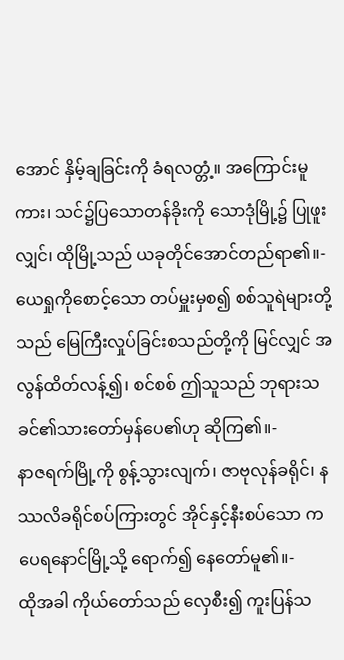အောင် နှိမ့်ချခြင်းကို ခံရလတ္တံ့။ အကြောင်းမူကား၊ သင်၌ပြသောတန်ခိုးကို သောဒုံမြို့၌ ပြုဖူးလျှင်၊ ထိုမြို့သည် ယခုတိုင်အောင်တည်ရာ၏။-
ယေရှုကိုစောင့်သော တပ်မှူးမှစ၍ စစ်သူရဲများတို့သည် မြေကြီးလှုပ်ခြင်းစသည်တို့ကို မြင်လျှင် အလွန်ထိတ်လန့်၍၊ စင်စစ် ဤသူသည် ဘုရားသခင်၏သားတော်မှန်ပေ၏ဟု ဆိုကြ၏။-
နာဇရက်မြို့ကို စွန့်သွားလျက်၊ ဇာဗုလုန်ခရိုင်၊ နဿလိခရိုင်စပ်ကြားတွင် အိုင်နှင့်နီးစပ်သော ကပေရနောင်မြို့သို့ ရောက်၍ နေတော်မူ၏။-
ထိုအခါ ကိုယ်တော်သည် လှေစီး၍ ကူးပြန်သ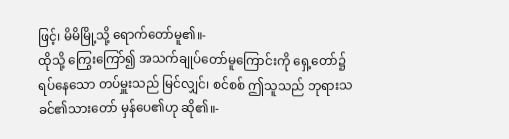ဖြင့်၊ မိမိမြို့သို့ ရောက်တော်မူ၏။-
ထိုသို့ ကြွေးကြော်၍ အသက်ချုပ်တော်မူကြောင်းကို ရှေ့တော်၌ရပ်နေသော တပ်မှူးသည် မြင်လျှင်၊ စင်စစ် ဤသူသည် ဘုရားသခင်၏သားတော် မှန်ပေ၏ဟု ဆို၏။-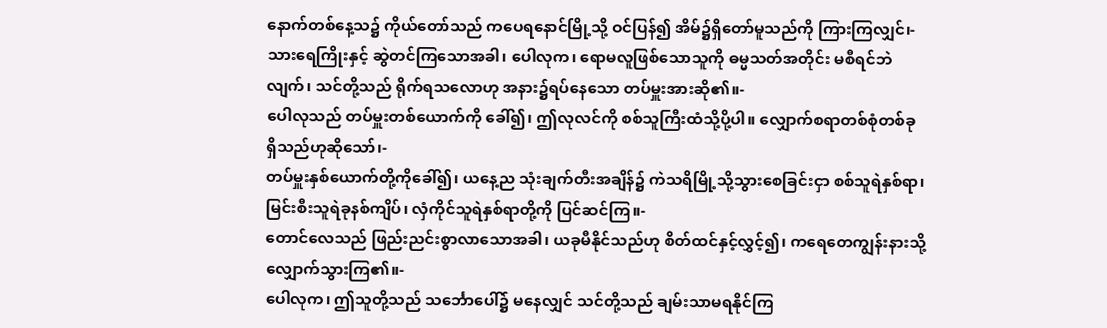နောက်တစ်နေ့သ၌ ကိုယ်တော်သည် ကပေရနောင်မြို့သို့ ဝင်ပြန်၍ အိမ်၌ရှိတော်မူသည်ကို ကြားကြလျှင်၊-
သားရေကြိုးနှင့် ဆွဲတင်ကြသောအခါ၊ ပေါလုက၊ ရောမလူဖြစ်သောသူကို ဓမ္မသတ်အတိုင်း မစီရင်ဘဲလျက်၊ သင်တို့သည် ရိုက်ရသလောဟု အနား၌ရပ်နေသော တပ်မှူးအားဆို၏။-
ပေါလုသည် တပ်မှူးတစ်ယောက်ကို ခေါ်၍၊ ဤလုလင်ကို စစ်သူကြီးထံသို့ပို့ပါ။ လျှောက်စရာတစ်စုံတစ်ခု ရှိသည်ဟုဆိုသော်၊-
တပ်မှူးနှစ်ယောက်တို့ကိုခေါ်၍၊ ယနေ့ည သုံးချက်တီးအချိန်၌ ကဲသရိမြို့သို့သွားစေခြင်းငှာ စစ်သူရဲနှစ်ရာ၊ မြင်းစီးသူရဲခုနစ်ကျိပ်၊ လှံကိုင်သူရဲနှစ်ရာတို့ကို ပြင်ဆင်ကြ။-
တောင်လေသည် ဖြည်းညင်းစွာလာသောအခါ၊ ယခုမီနိုင်သည်ဟု စိတ်ထင်နှင့်လွှင့်၍၊ ကရေတေကျွန်းနားသို့ လျှောက်သွားကြ၏။-
ပေါလုက၊ ဤသူတို့သည် သင်္ဘောပေါ်၌ မနေလျှင် သင်တို့သည် ချမ်းသာမရနိုင်ကြ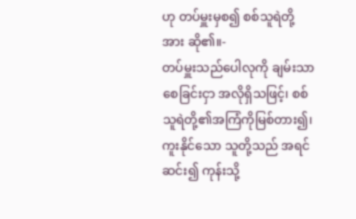ဟု တပ်မှူးမှစ၍ စစ်သူရဲတို့အား ဆို၏။-
တပ်မှူးသည်ပေါလုကို ချမ်းသာစေခြင်းငှာ အလိုရှိသဖြင့်၊ စစ်သူရဲတို့၏အကြံကိုမြစ်တား၍၊ ကူးနိုင်သော သူတို့သည် အရင်ဆင်း၍ ကုန်းသို့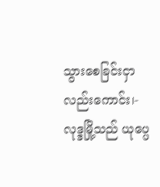သွားစေခြင်းငှာလည်းကောင်း၊-
လုဒ္ဒမြို့သည် ယုပ္ပေ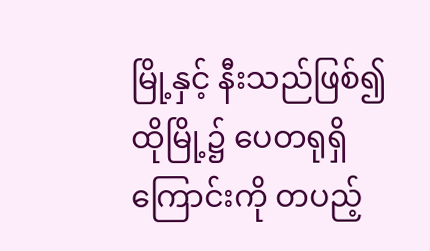မြို့နှင့် နီးသည်ဖြစ်၍ ထိုမြို့၌ ပေတရုရှိကြောင်းကို တပည့်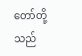တော်တို့သည်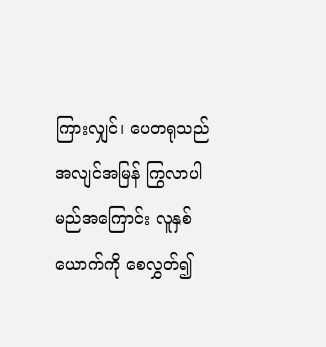ကြားလျှင်၊ ပေတရုသည် အလျင်အမြန် ကြွလာပါမည်အကြောင်း လူနှစ်ယောက်ကို စေလွှတ်၍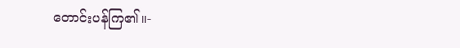တောင်းပန်ကြ၏။-